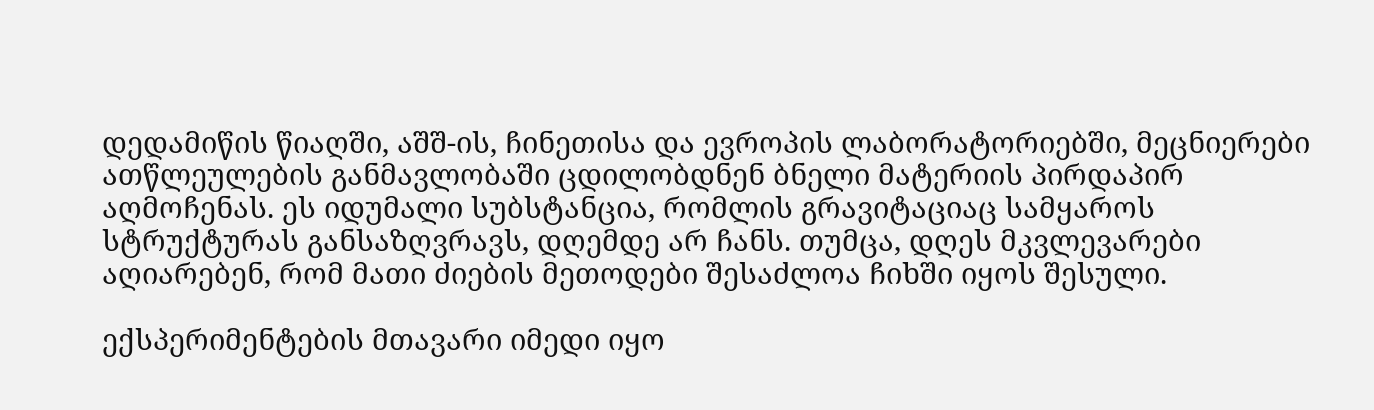დედამიწის წიაღში, აშშ-ის, ჩინეთისა და ევროპის ლაბორატორიებში, მეცნიერები ათწლეულების განმავლობაში ცდილობდნენ ბნელი მატერიის პირდაპირ აღმოჩენას. ეს იდუმალი სუბსტანცია, რომლის გრავიტაციაც სამყაროს სტრუქტურას განსაზღვრავს, დღემდე არ ჩანს. თუმცა, დღეს მკვლევარები აღიარებენ, რომ მათი ძიების მეთოდები შესაძლოა ჩიხში იყოს შესული.

ექსპერიმენტების მთავარი იმედი იყო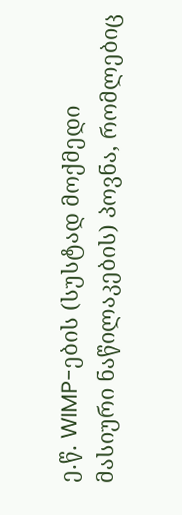ე.წ. WIMP-ების (სუსტად მოქმედი მასიური ნაწილაკების) პოვნა, რომლებიც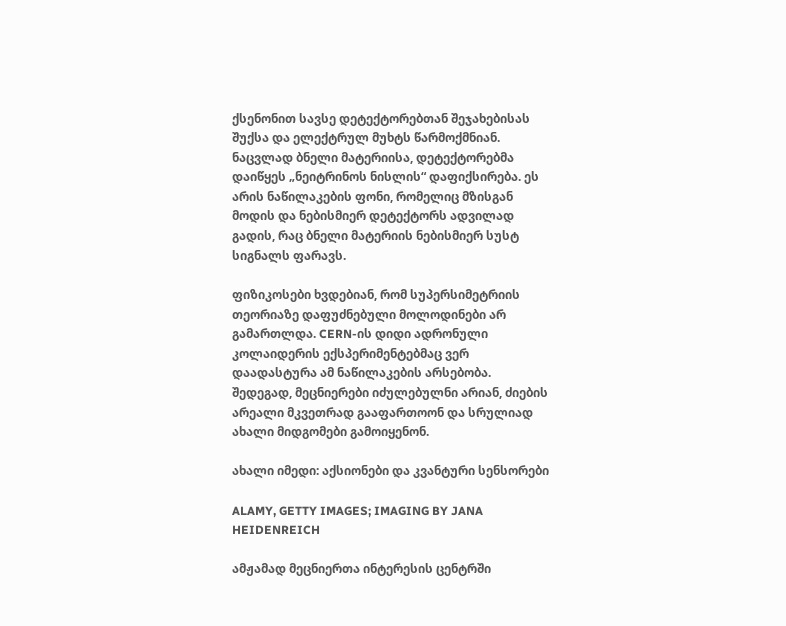ქსენონით სავსე დეტექტორებთან შეჯახებისას შუქსა და ელექტრულ მუხტს წარმოქმნიან. ნაცვლად ბნელი მატერიისა, დეტექტორებმა დაიწყეს „ნეიტრინოს ნისლის“ დაფიქსირება. ეს არის ნაწილაკების ფონი, რომელიც მზისგან მოდის და ნებისმიერ დეტექტორს ადვილად გადის, რაც ბნელი მატერიის ნებისმიერ სუსტ სიგნალს ფარავს.

ფიზიკოსები ხვდებიან, რომ სუპერსიმეტრიის თეორიაზე დაფუძნებული მოლოდინები არ გამართლდა. CERN-ის დიდი ადრონული კოლაიდერის ექსპერიმენტებმაც ვერ დაადასტურა ამ ნაწილაკების არსებობა. შედეგად, მეცნიერები იძულებულნი არიან, ძიების არეალი მკვეთრად გააფართოონ და სრულიად ახალი მიდგომები გამოიყენონ.

ახალი იმედი: აქსიონები და კვანტური სენსორები

ALAMY, GETTY IMAGES; IMAGING BY JANA HEIDENREICH

ამჟამად მეცნიერთა ინტერესის ცენტრში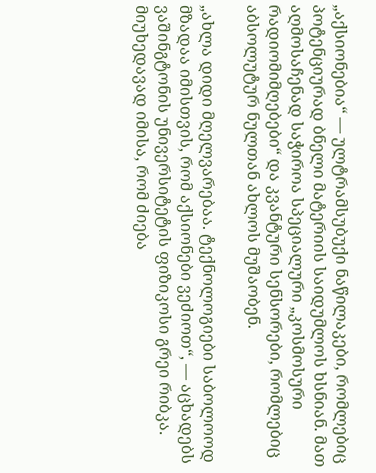„აქსიონებია“ — ულტრამსუბუქი ნაწილაკები, რომლებიც პოტენციურად ბნელი მატერიის საიდუმლოს ხსნიან. მათ აღმოსაჩენად საჭიროა სპეციალური „კოსმოსური რადიომიმღებები“ და კვანტური სენსორები, რომლებიც აბსოლუტურ ნულთან ახლოს მუშაობენ.

„ახლა დიდი მღელვარებაა. ტექნოლოგიები საბოლოოდ მზადაა იმისთვის, რომ აქსიონები ვეძიოთ“, — აცხადებს ვაშინგტონის უნივერსიტეტის ფიზიკოსი გრეი რიბკა. მიუხედავად იმისა, რომ ძიება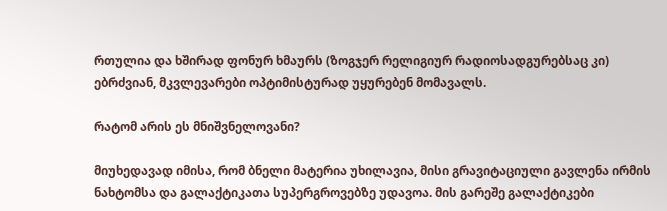რთულია და ხშირად ფონურ ხმაურს (ზოგჯერ რელიგიურ რადიოსადგურებსაც კი) ებრძვიან, მკვლევარები ოპტიმისტურად უყურებენ მომავალს.

რატომ არის ეს მნიშვნელოვანი?

მიუხედავად იმისა, რომ ბნელი მატერია უხილავია, მისი გრავიტაციული გავლენა ირმის ნახტომსა და გალაქტიკათა სუპერგროვებზე უდავოა. მის გარეშე გალაქტიკები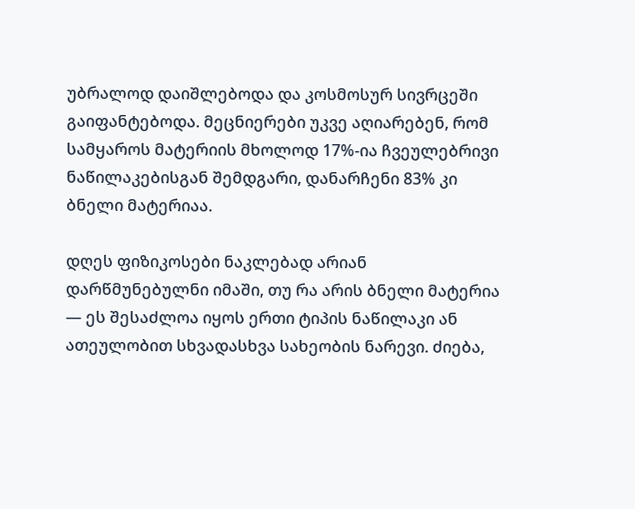უბრალოდ დაიშლებოდა და კოსმოსურ სივრცეში გაიფანტებოდა. მეცნიერები უკვე აღიარებენ, რომ სამყაროს მატერიის მხოლოდ 17%-ია ჩვეულებრივი ნაწილაკებისგან შემდგარი, დანარჩენი 83% კი ბნელი მატერიაა.

დღეს ფიზიკოსები ნაკლებად არიან დარწმუნებულნი იმაში, თუ რა არის ბნელი მატერია — ეს შესაძლოა იყოს ერთი ტიპის ნაწილაკი ან ათეულობით სხვადასხვა სახეობის ნარევი. ძიება,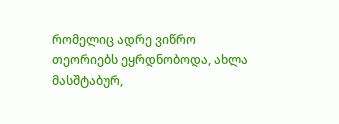რომელიც ადრე ვიწრო თეორიებს ეყრდნობოდა, ახლა მასშტაბურ,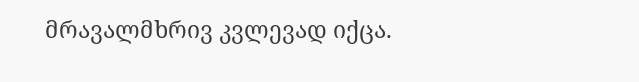მრავალმხრივ კვლევად იქცა.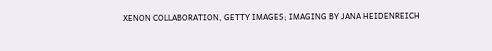XENON COLLABORATION, GETTY IMAGES; IMAGING BY JANA HEIDENREICH